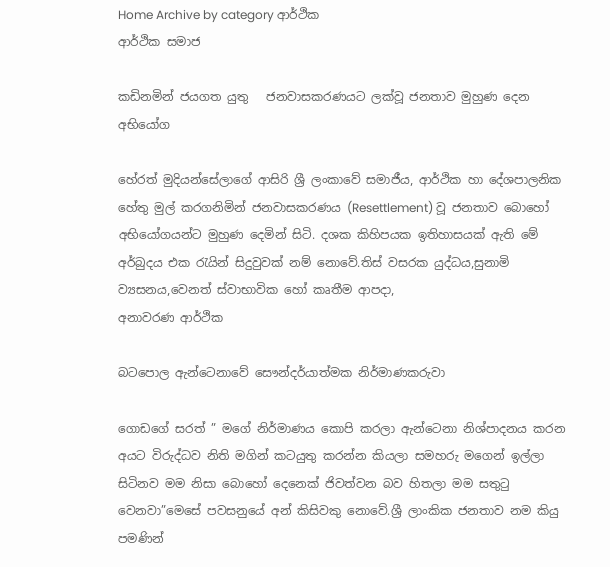Home Archive by category ආර්ථික
ආර්ථික සමාජ

කඩිනමින් ජයගත යුතු   ජනවාසකරණයට ලක්වූ ජනතාව මුහුණ දෙන අභියෝග

හේරත් මුදියන්සේලාගේ ආසිරි ශ්‍රී ලංකාවේ සමාජීය, ආර්ථික හා දේශපාලනික  හේතු මුල් කරගනිමින් ජනවාසකරණය (Resettlement) වූ ජනතාව බොහෝ අභියෝගයන්ට මුහුණ දෙමින් සිටි. දශක කිහිපයක ඉතිහාසයක් ඇති මේ අර්බුදය එක රැයින් සිදුවුවක් නම් නොවේ.තිස් වසරක යුද්ධය,සුනාමි ව්‍යසනය,වෙනත් ස්වාභාවික හෝ කෘතීම ආපදා,
අනාවරණ ආර්ථික

බටපොල ඇන්ටෙනාවේ සෞන්දර්යාත්මක නිර්මාණකරුවා

ගොඩගේ සරත් ” මගේ නිර්මාණය කොපි කරලා ඇන්ටෙනා නිශ්පාදනය කරන අයට විරුද්ධව නිති මගින් කටයුතු කරන්න කියලා සමහරු මගෙන් ඉල්ලා සිටිනව මම නිසා බොහෝ දෙනෙක් ජිවත්වන බව හිතලා මම සතුටු වෙනවා”මෙසේ පවසනුයේ අන් කිසිවකු නොවේ.ශ්‍රී ලාංකික ජනතාව නම කියු පමණින්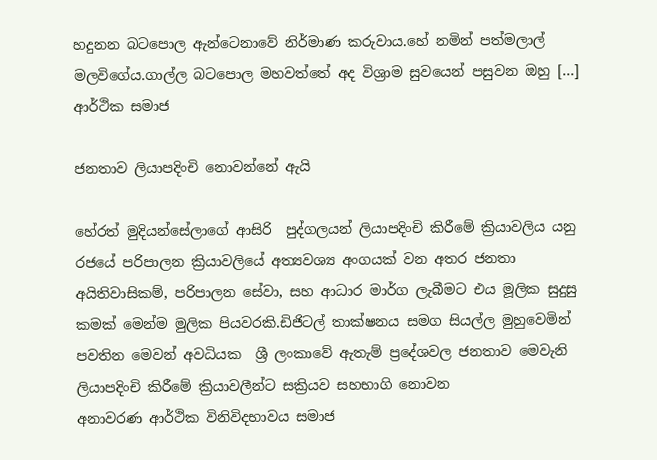හදුනන බටපොල ඇන්ටෙනාවේ නිර්මාණ කරුවාය.හේ නමින් පත්මලාල් මලවිගේය.ගාල්ල බටපොල මහවත්තේ අද විශ්‍රාම සුවයෙන් පසුවන ඔහු […]
ආර්ථික සමාජ

ජනතාව ලියාපදිංචි නොවන්නේ ඇයි

හේරත් මුදියන්සේලාගේ ආසිරි  පුද්ගලයන් ලියාපදිංචි කිරීමේ ක්‍රියාවලිය යනු රජයේ පරිපාලන ක්‍රියාවලියේ අත්‍යවශ්‍ය අංගයක් වන අතර ජනතා අයිතිවාසිකම්, පරිපාලන සේවා, සහ ආධාර මාර්ග ලැබීමට එය මූලික සුදුසු කමක් මෙන්ම මුලික පියවරකි.ඩිජිටල් තාක්ෂනය සමග සියල්ල මුහුවෙමින් පවතින මෙවන් අවධියක  ශ්‍රී ලංකාවේ ඇතැම් ප්‍රදේශවල ජනතාව මෙවැනි ලියාපදිංචි කිරීමේ ක්‍රියාවලීන්ට සක්‍රියව සහභාගි නොවන
අනාවරණ ආර්ථික විනිවිදභාවය සමාජ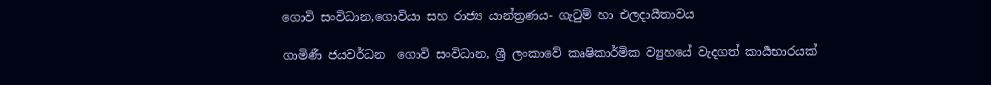ගොවි සංවිධාන,ගොවියා සහ රාජ්‍ය යාන්ත්‍රණය- ගැටුම් හා එලදායීතාවය

ගාමිණී ජයවර්ධන  ගොවි සංවිධාන, ශ්‍රී ලංකාවේ කෘෂිකාර්මික ව්‍යුහයේ වැදගත් කාර්‍යභාරයක්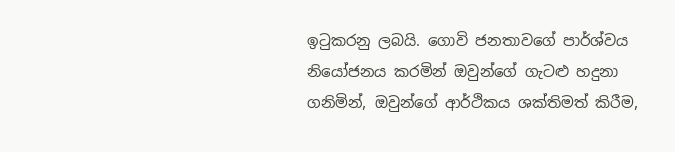ඉටුකරනු ලබයි. ගොවි ජනතාවගේ පාර්ශ්වය නියෝජනය කරමින් ඔවුන්ගේ ගැටළු හදුනා ගනිමින්, ඔවුන්ගේ ආර්ථිකය ශක්තිමත් කිරීම,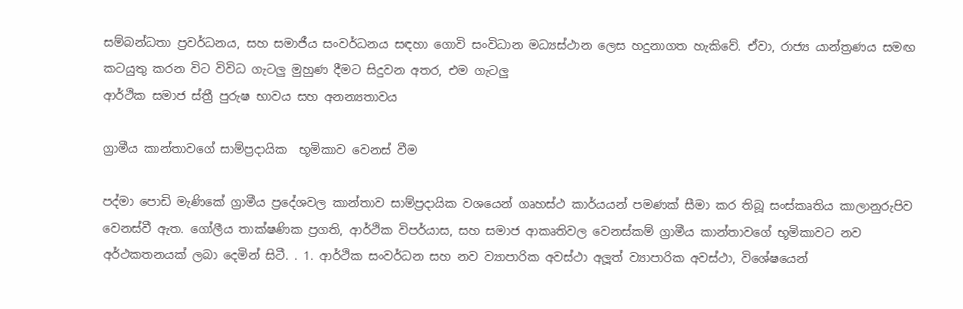සම්බන්ධතා ප්‍රවර්ධනය, සහ සමාජීය සංවර්ධනය සඳහා ගොවි සංවිධාන මධ්‍යස්ථාන ලෙස හදුනාගත හැකිවේ. ඒවා, රාජ්‍ය යාන්ත්‍රණය සමඟ කටයුතු කරන විට විවිධ ගැටලු මුහුණ දීමට සිදුවන අතර, එම ගැටලු
ආර්ථික සමාජ ස්ත්‍රී පුරුෂ භාවය සහ අනන්‍යතාවය

ග්‍රාමීය කාන්තාවගේ සාම්ප්‍රදායික  භූමිකාව වෙනස් වීම

පද්මා පොඩි මැණිකේ ග්‍රාමීය ප්‍රදේශවල කාන්තාව සාම්ප්‍රදායික වශයෙන් ගෘහස්ථ කාර්යයන් පමණක් සීමා කර තිබූ සංස්කෘතිය කාලානුරුපිව වෙනස්වී ඇත. ගෝලීය තාක්ෂණික ප්‍රගති, ආර්ථික විපර්යාස, සහ සමාජ ආකෘතිවල වෙනස්කම් ග්‍රාමීය කාන්තාවගේ භූමිකාවට නව අර්ථකතනයක් ලබා දෙමින් සිටී. . 1. ආර්ථික සංවර්ධන සහ නව ව්‍යාපාරික අවස්ථා අලූත් ව්‍යාපාරික අවස්ථා, විශේෂයෙන්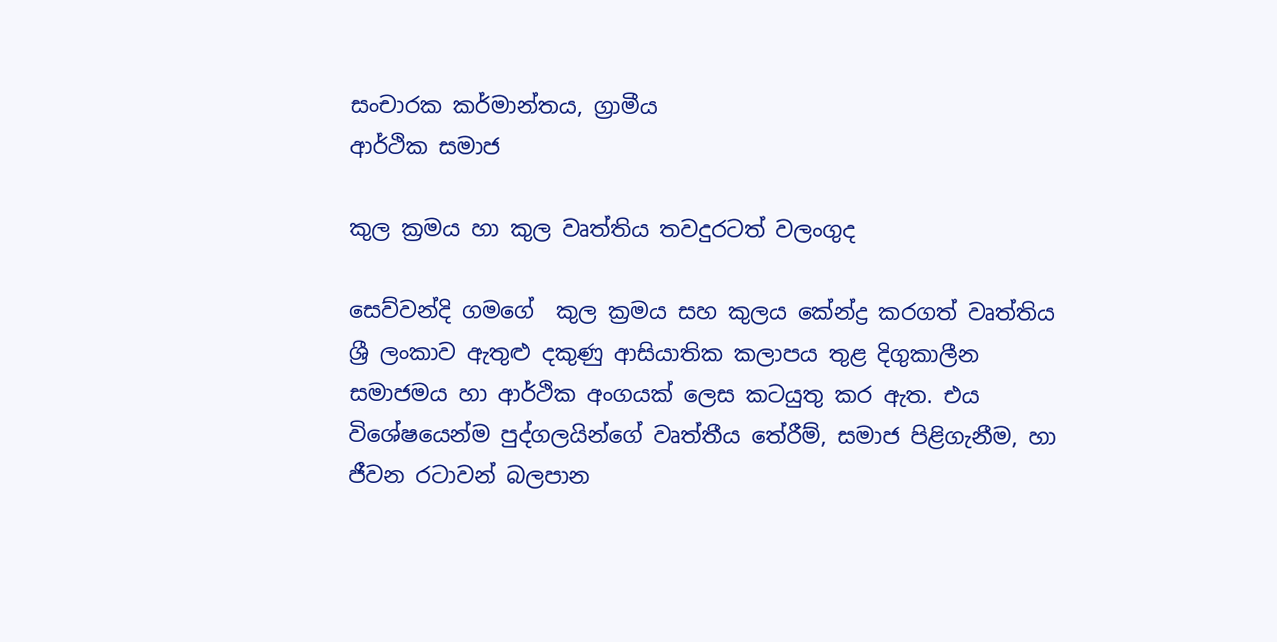සංචාරක කර්මාන්තය, ග්‍රාමීය
ආර්ථික සමාජ

කුල ක්‍රමය හා කුල වෘත්තිය තවදුරටත් වලංගුද

සෙව්වන්දි ගමගේ  කුල ක්‍රමය සහ කුලය කේන්ද්‍ර කරගත් වෘත්තිය ශ්‍රී ලංකාව ඇතුළු දකුණු ආසියාතික කලාපය තුළ දිගුකාලීන සමාජමය හා ආර්ථික අංගයක් ලෙස කටයුතු කර ඇත. එය විශේෂයෙන්ම පුද්ගලයින්ගේ වෘත්තීය තේරීම්, සමාජ පිළිගැනීම, හා ජීවන රටාවන් බලපාන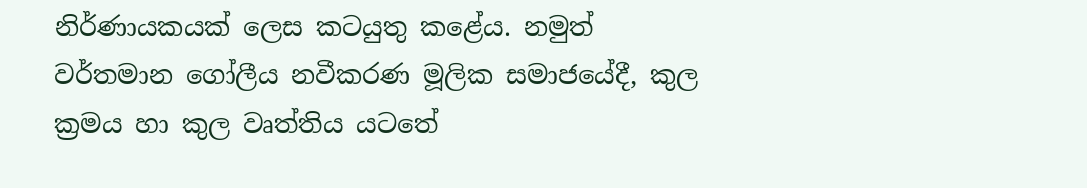නිර්ණායකයක් ලෙස කටයුතු කළේය. නමුත් වර්තමාන ගෝලීය නවීකරණ මූලික සමාජයේදී, කුල ක්‍රමය හා කුල වෘත්තිය යටතේ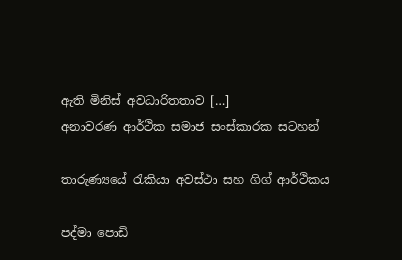ඇති මිනිස් අවධාරිතතාව […]
අනාවරණ ආර්ථික සමාජ සංස්කාරක සටහන්

තාරුණ්‍යයේ රැකියා අවස්ථා සහ ගිග් ආර්ථිකය

පද්මා පොඩි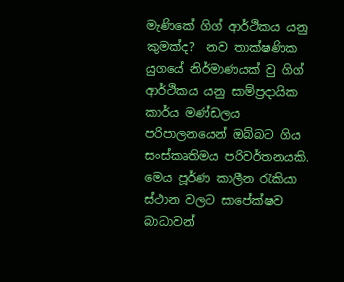මැණිකේ ගිග් ආර්ථිකය යනු කුමක්ද?  නව තාක්ෂණික යුගයේ නිර්මාණයක් වු ගිග් ආර්ථිකය යනු සාම්ප්‍රදායික කාර්ය මණ්ඩලය පරිපාලනයෙන් ඔබ්බට ගිය සංස්කෘතිමය පරිවර්තනයකි. මෙය පූර්ණ කාලීන රැකියා ස්ථාන වලට සාපේක්ෂව  බාධාවන්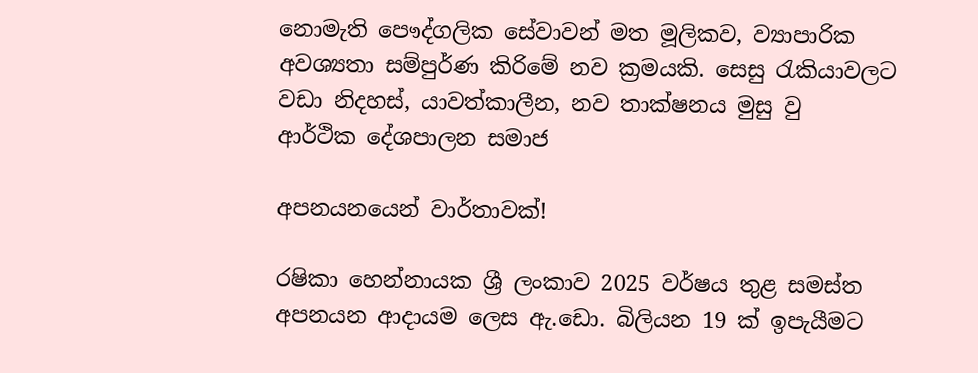නොමැති පෞද්ගලික සේවාවන් මත මූලිකව, ව්‍යාපාරික අවශ්‍යතා සම්පුර්ණ කිරිමේ නව ක්‍රමයකි. සෙසු රැකියාවලට වඩා නිදහස්, යාවත්කාලීන, නව තාක්ෂනය මුසු වු
ආර්ථික දේශපාලන සමාජ

අපනයනයෙන් වාර්තාවක්!

රෂිකා හෙන්නායක ශ්‍රී ලංකාව 2025 වර්ෂය තුළ සමස්ත අපනයන ආදායම ලෙස ඇ.ඩො. බිලියන 19 ක් ඉපැයීමට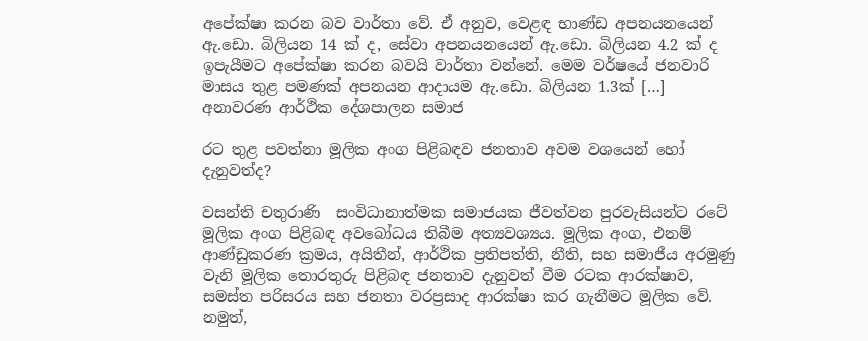අපේක්ෂා කරන බව වාර්තා වේ. ඒ අනුව, වෙළඳ භාණ්ඩ අපනයනයෙන් ඇ.ඩො. බිලියන 14 ක් ද, සේවා අපනයනයෙන් ඇ.ඩො. බිලියන 4.2 ක් ද ඉපැයීමට අපේක්ෂා කරන බවයි වාර්තා වන්නේ. මෙම වර්ෂයේ ජනවාරි මාසය තුළ පමණක් අපනයන ආදායම ඇ.ඩො. බිලියන 1.3ක් […]
අනාවරණ ආර්ථික දේශපාලන සමාජ

රට තුළ පවත්නා මූලික අංග පිළිබඳව ජනතාව අවම වශයෙන් හෝ දැනුවත්ද?

වසන්ති චතුරාණි  සංවිධානාත්මක සමාජයක ජීවත්වන පුරවැසියන්ට රටේ මූලික අංග පිළිබඳ අවබෝධය තිබීම අත්‍යවශ්‍යය. මූලික අංග, එනම් ආණ්ඩුකරණ ක්‍රමය, අයිතීන්, ආර්ථික ප්‍රතිපත්ති, නීති, සහ සමාජීය අරමුණු වැනි මූලික තොරතුරු පිළිබඳ ජනතාව දැනුවත් වීම රටක ආරක්ෂාව, සමස්ත පරිසරය සහ ජනතා වරප්‍රසාද ආරක්ෂා කර ගැනීමට මූලික වේ. නමුත්,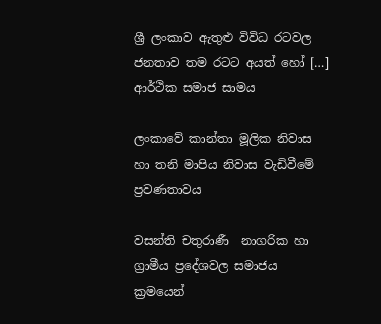ශ්‍රී ලංකාව ඇතුළු විවිධ රටවල ජනතාව තම රටට අයත් හෝ […]
ආර්ථික සමාජ සාමය

ලංකාවේ කාන්තා මූලික නිවාස හා තනි මාපිය නිවාස වැඩිවීමේ ප්‍රවණතාවය

වසන්ති චතුරාණී  නාගරික හා ග්‍රාමීය ප්‍රදේශවල සමාජය ක්‍රමයෙන්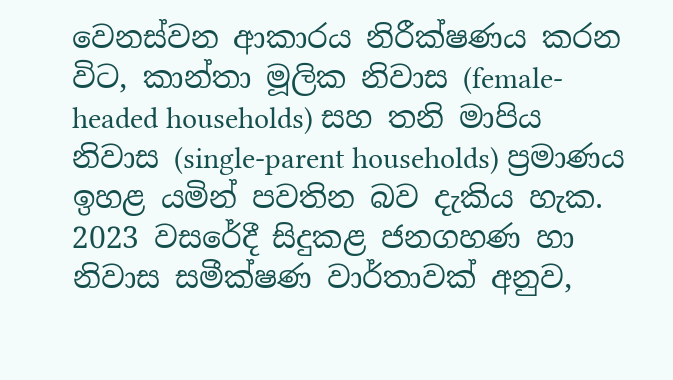වෙනස්වන ආකාරය නිරීක්ෂණය කරන විට, කාන්තා මූලික නිවාස (female-headed households) සහ තනි මාපිය නිවාස (single-parent households) ප්‍රමාණය ඉහළ යමින් පවතින බව දැකිය හැක. 2023 වසරේදී සිදුකළ ජනගහණ හා නිවාස සමීක්ෂණ වාර්තාවක් අනුව,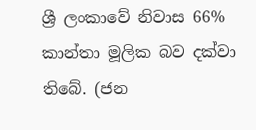ශ්‍රී ලංකාවේ නිවාස 66% කාන්තා මූලික බව දක්වා තිබේ. (ජන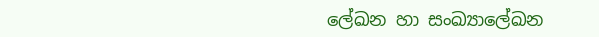ලේඛන හා සංඛ්‍යාලේඛන